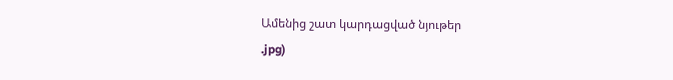Ամենից շատ կարդացված նյութեր
.jpg)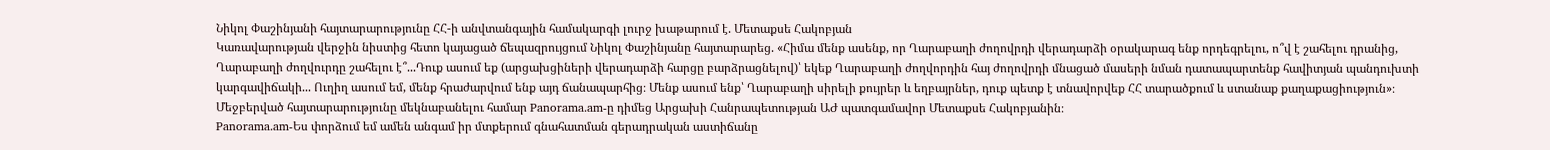Նիկոլ Փաշինյանի հայտարարությունը ՀՀ-ի անվտանգային համակարգի լուրջ խաթարում է. Մետաքսե Հակոբյան
Կառավարության վերջին նիստից հետո կայացած ճեպազրույցում Նիկոլ Փաշինյանը հայտարարեց. «Հիմա մենք ասենք, որ Ղարաբաղի ժողովրդի վերադարձի օրակարագ ենք որդեգրելու, ո՞վ է շահելու դրանից, Ղարաբաղի ժողվուրդը շահելու է՞...Դուք ասում եք (արցախցիների վերադարձի հարցը բարձրացնելով)՝ եկեք Ղարաբաղի ժողվորդին հայ ժողովրդի մնացած մասերի նման դատապարտենք հավիտյան պանդուխտի կարգավիճակի... Ուղիղ ասում եմ, մենք հրաժարվում ենք այդ ճանապարհից։ Մենք ասում ենք՝ Ղարաբաղի սիրելի քույրեր և եղբայրներ, դուք պետք է տնավորվեք ՀՀ տարածքում և ստանաք քաղաքացիություն»։ Մեջբերված հայտարարությունը մեկնաբանելու համար Panorama.am-ը դիմեց Արցախի Հանրապետության ԱԺ պատգամավոր Մետաքսե Հակոբյանին։
Panorama.am-Ես փորձում եմ ամեն անգամ իր մտքերում գնահատման գերադրական աստիճանը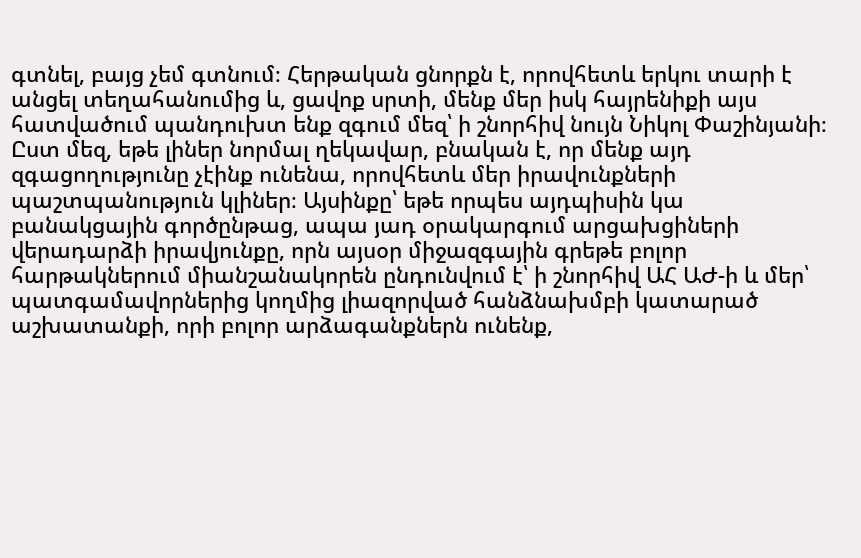գտնել, բայց չեմ գտնում։ Հերթական ցնորքն է, որովհետև երկու տարի է անցել տեղահանումից և, ցավոք սրտի, մենք մեր իսկ հայրենիքի այս հատվածում պանդուխտ ենք զգում մեզ՝ ի շնորհիվ նույն Նիկոլ Փաշինյանի։ Ըստ մեզ, եթե լիներ նորմալ ղեկավար, բնական է, որ մենք այդ զգացողությունը չէինք ունենա, որովհետև մեր իրավունքների պաշտպանություն կլիներ։ Այսինքը՝ եթե որպես այդպիսին կա բանակցային գործընթաց, ապա յադ օրակարգում արցախցիների վերադարձի իրավյունքը, որն այսօր միջազգային գրեթե բոլոր հարթակներում միանշանակորեն ընդունվում է՝ ի շնորհիվ ԱՀ ԱԺ-ի և մեր՝ պատգամավորներից կողմից լիազորված հանձնախմբի կատարած աշխատանքի, որի բոլոր արձագանքներն ունենք,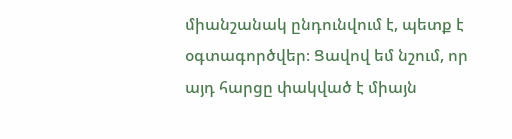միանշանակ ընդունվում է, պետք է օգտագործվեր։ Ցավով եմ նշում, որ այդ հարցը փակված է միայն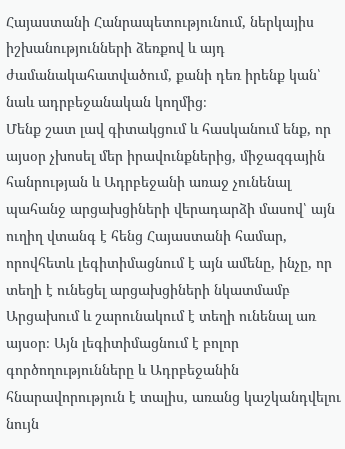Հայաստանի Հանրապետությունում, ներկայիս իշխանությունների ձեռքով և այդ ժամանակահատվածում, քանի դեռ իրենք կան՝ նաև ադրբեջանական կողմից։
Մենք շատ լավ գիտակցում և հասկանում ենք, որ այսօր չխոսել մեր իրավունքներից, միջազգային հանրության և Ադրբեջանի առաջ չունենալ պահանջ արցախցիների վերադարձի մասով՝ այն ուղիղ վտանգ է հենց Հայաստանի համար, որովհետև լեգիտիմացնում է այն ամենը, ինչը, որ տեղի է ունեցել արցախցիների նկատմամբ Արցախում և շարունակում է տեղի ունենալ առ այսօր։ Այն լեգիտիմացնում է բոլոր գործողությունները և Ադրբեջանին հնարավորություն է տալիս, առանց կաշկանդվելու նույն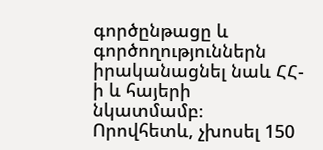գործընթացը և գործողություններն իրականացնել նաև ՀՀ-ի և հայերի նկատմամբ։ Որովհետև, չխոսել 150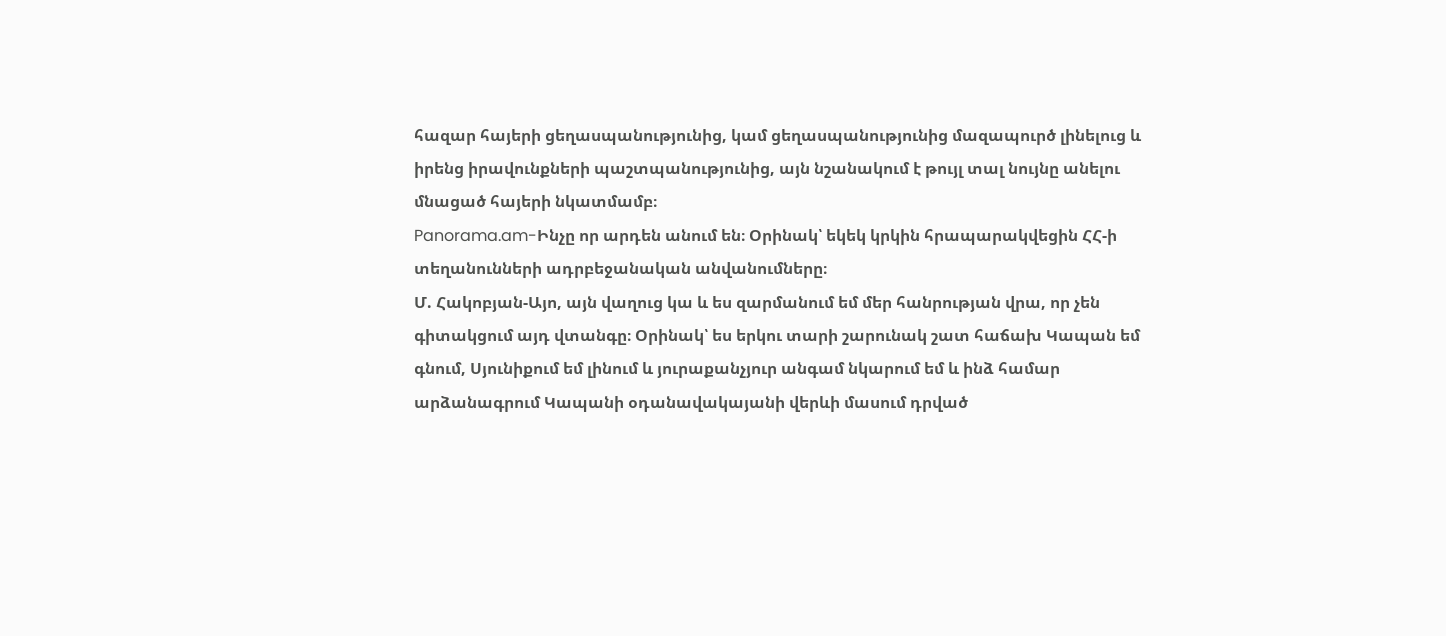հազար հայերի ցեղասպանությունից, կամ ցեղասպանությունից մազապուրծ լինելուց և իրենց իրավունքների պաշտպանությունից, այն նշանակում է թույլ տալ նույնը անելու մնացած հայերի նկատմամբ։
Panorama.am-Ինչը որ արդեն անում են։ Օրինակ՝ եկեկ կրկին հրապարակվեցին ՀՀ-ի տեղանունների ադրբեջանական անվանումները։
Մ. Հակոբյան-Այո, այն վաղուց կա և ես զարմանում եմ մեր հանրության վրա, որ չեն գիտակցում այդ վտանգը։ Օրինակ՝ ես երկու տարի շարունակ շատ հաճախ Կապան եմ գնում, Սյունիքում եմ լինում և յուրաքանչյուր անգամ նկարում եմ և ինձ համար արձանագրում Կապանի օդանավակայանի վերևի մասում դրված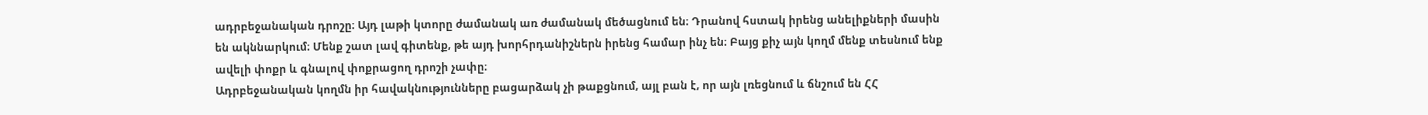ադրբեջանական դրոշը։ Այդ լաթի կտորը ժամանակ առ ժամանակ մեծացնում են։ Դրանով հստակ իրենց անելիքների մասին են ակննարկում։ Մենք շատ լավ գիտենք, թե այդ խորհրդանիշներն իրենց համար ինչ են։ Բայց քիչ այն կողմ մենք տեսնում ենք ավելի փոքր և գնալով փոքրացող դրոշի չափը։
Ադրբեջանական կողմն իր հավակնությունները բացարձակ չի թաքցնում, այլ բան է, որ այն լռեցնում և ճնշում են ՀՀ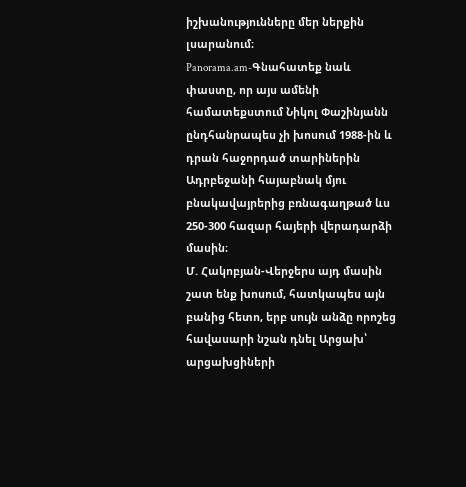իշխանությունները մեր ներքին լսարանում։
Panorama.am-Գնահատեք նաև փաստը, որ այս ամենի համատեքստում Նիկոլ Փաշինյանն ընդհանրապես չի խոսում 1988-ին և դրան հաջորդած տարիներին Ադրբեջանի հայաբնակ մյու բնակավայրերից բռնագաղթած ևս 250-300 հազար հայերի վերադարձի մասին։
Մ. Հակոբյան-Վերջերս այդ մասին շատ ենք խոսում, հատկապես այն բանից հետո, երբ սույն անձը որոշեց հավասարի նշան դնել Արցախ՝ արցախցիների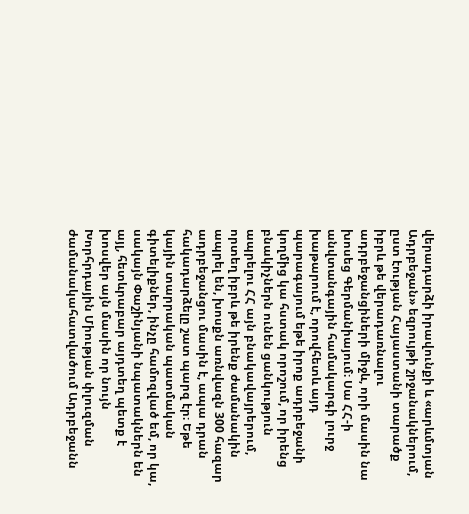վերադարձի իրավունքի և «արևմտյան Ադրբեջան» եզրույթի շրջանակներում, ըստ էության Հայաստանի տարածք իբրև թե վերադառնալու ադրբեջանցիների միջև, որի մասին նա խոսեց Գերմանիայում։ Սա ՀՀ-ի անվտանգային համակարգի լուրջ խաթարում է, որովհետև այդ պարագայում եթե իրոք ադրբեջանի կողմից կա հստակ որոշում, որ իրենց բնակիչներն ունեն ցանկություն ապրելու ՀՀ այն բնակավայրերում, որտեղ իբրև թե իրենք ժամանակին ապրել են, խոսքն առնվազն 300 հազար ադրբեջանցու մասին է, ապա դրան հակադարձելը շատ պարզ էր։ Եթե կային տարրական պատմական գիտելիքներ, ինչը համոզված եմ, որ կա, սակայն Փաշինյանի նպատակներն են այլ, հետևրաբար այդտեղ պետք է խոսվեր այն մասին որ նույն Խորհրդային Միության փլուզման ժամանակահատվածում Ադրբեջանն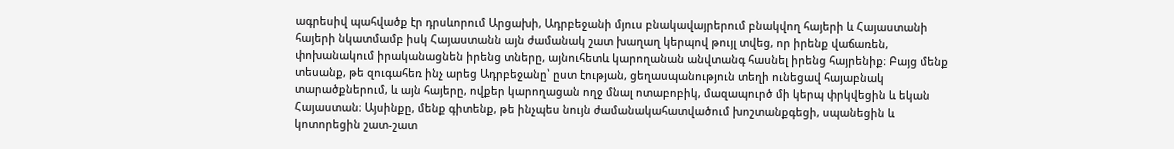ագրեսիվ պահվածք էր դրսևորում Արցախի, Ադրբեջանի մյուս բնակավայրերում բնակվող հայերի և Հայաստանի հայերի նկատմամբ իսկ Հայաստանն այն ժամանակ շատ խաղաղ կերպով թույլ տվեց, որ իրենք վաճառեն, փոխանակում իրականացնեն իրենց տները, այնուհետև կարողանան անվտանգ հասնել իրենց հայրենիք։ Բայց մենք տեսանք, թե զուգահեռ ինչ արեց Ադրբեջանը՝ ըստ էության, ցեղասպանություն տեղի ունեցավ հայաբնակ տարածքներում, և այն հայերը, ովքեր կարողացան ողջ մնալ ոտաբոբիկ, մազապուրծ մի կերպ փրկվեցին և եկան Հայաստան։ Այսինքը, մենք գիտենք, թե ինչպես նույն ժամանակահատվածում խոշտանքգեցի, սպանեցին և կոտորեցին շատ-շատ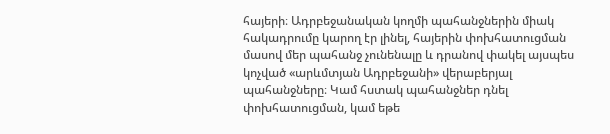հայերի։ Ադրբեջանական կողմի պահանջներին միակ հակադրումը կարող էր լինել, հայերին փոխհատուցման մասով մեր պահանջ չունենալը և դրանով փակել այսպես կոչված «արևմտյան Ադրբեջանի» վերաբերյալ պահանջները։ Կամ հստակ պահանջներ դնել փոխհատուցման, կամ եթե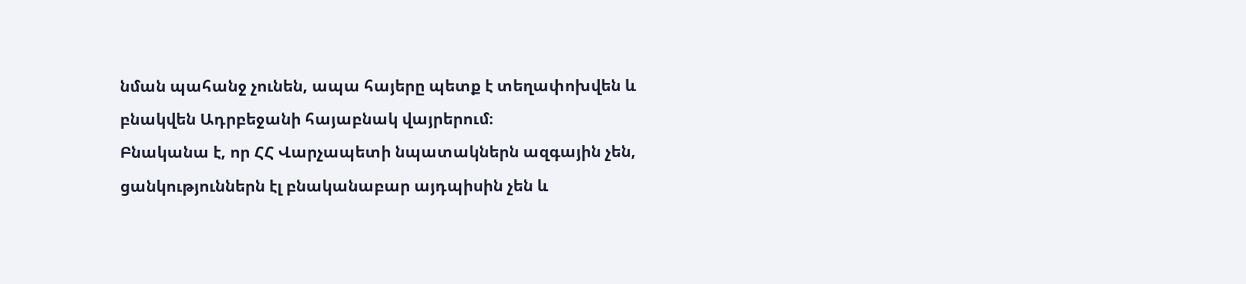նման պահանջ չունեն, ապա հայերը պետք է տեղափոխվեն և բնակվեն Ադրբեջանի հայաբնակ վայրերում։
Բնականա է, որ ՀՀ Վարչապետի նպատակներն ազգային չեն, ցանկություններն էլ բնականաբար այդպիսին չեն և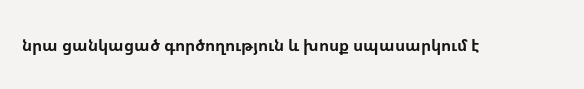նրա ցանկացած գործողություն և խոսք սպասարկում է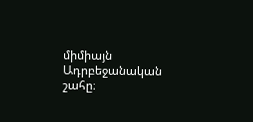միմիայն Ադրբեջանական շահը։